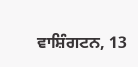ਵਾਸ਼ਿੰਗਟਨ, 13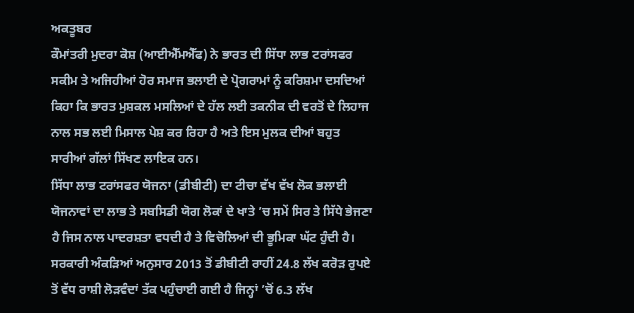ਅਕਤੂਬਰ
ਕੌਮਾਂਤਰੀ ਮੁਦਰਾ ਕੋਸ਼ (ਆਈਐੱਮਐੱਫ) ਨੇ ਭਾਰਤ ਦੀ ਸਿੱਧਾ ਲਾਭ ਟਰਾਂਸਫਰ ਸਕੀਮ ਤੇ ਅਜਿਹੀਆਂ ਹੋਰ ਸਮਾਜ ਭਲਾਈ ਦੇ ਪ੍ਰੋਗਰਾਮਾਂ ਨੂੰ ਕਰਿਸ਼ਮਾ ਦਸਦਿਆਂ ਕਿਹਾ ਕਿ ਭਾਰਤ ਮੁਸ਼ਕਲ ਮਸਲਿਆਂ ਦੇ ਹੱਲ ਲਈ ਤਕਨੀਕ ਦੀ ਵਰਤੋਂ ਦੇ ਲਿਹਾਜ ਨਾਲ ਸਭ ਲਈ ਮਿਸਾਲ ਪੇਸ਼ ਕਰ ਰਿਹਾ ਹੈ ਅਤੇ ਇਸ ਮੁਲਕ ਦੀਆਂ ਬਹੁਤ ਸਾਰੀਆਂ ਗੱਲਾਂ ਸਿੱਖਣ ਲਾਇਕ ਹਨ।
ਸਿੱਧਾ ਲਾਭ ਟਰਾਂਸਫਰ ਯੋਜਨਾ (ਡੀਬੀਟੀ) ਦਾ ਟੀਚਾ ਵੱਖ ਵੱਖ ਲੋਕ ਭਲਾਈ ਯੋਜਨਾਵਾਂ ਦਾ ਲਾਭ ਤੇ ਸਬਸਿਡੀ ਯੋਗ ਲੋਕਾਂ ਦੇ ਖਾਤੇ ’ਚ ਸਮੇਂ ਸਿਰ ਤੇ ਸਿੱਧੇ ਭੇਜਣਾ ਹੈ ਜਿਸ ਨਾਲ ਪਾਦਰਸ਼ਤਾ ਵਧਦੀ ਹੈ ਤੇ ਵਿਚੋਲਿਆਂ ਦੀ ਭੂਮਿਕਾ ਘੱਟ ਹੁੰਦੀ ਹੈ।
ਸਰਕਾਰੀ ਅੰਕੜਿਆਂ ਅਨੁਸਾਰ 2013 ਤੋਂ ਡੀਬੀਟੀ ਰਾਹੀਂ 24.8 ਲੱਖ ਕਰੋੜ ਰੁਪਏ ਤੋਂ ਵੱਧ ਰਾਸ਼ੀ ਲੋੜਵੰਦਾਂ ਤੱਕ ਪਹੁੰਚਾਈ ਗਈ ਹੈ ਜਿਨ੍ਹਾਂ ’ਚੋਂ 6.3 ਲੱਖ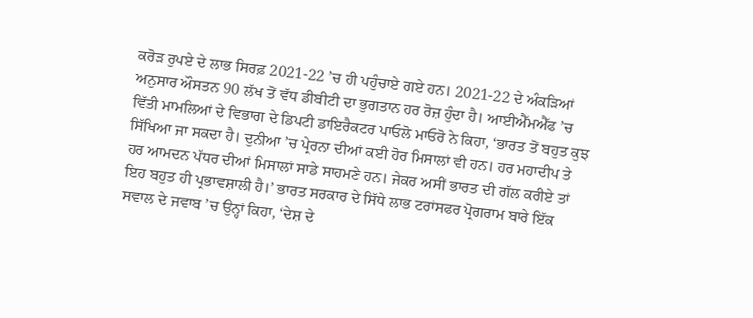ਕਰੋੜ ਰੁਪਏ ਦੇ ਲਾਭ ਸਿਰਫ਼ 2021-22 ’ਚ ਹੀ ਪਹੁੰਚਾਏ ਗਏ ਹਨ। 2021-22 ਦੇ ਅੰਕੜਿਆਂ ਅਨੁਸਾਰ ਔਸਤਨ 90 ਲੱਖ ਤੋਂ ਵੱਧ ਡੀਬੀਟੀ ਦਾ ਭੁਗਤਾਨ ਹਰ ਰੋਜ਼ ਹੁੰਦਾ ਹੈ। ਆਈਐੱਮਐੱਫ ’ਚ ਵਿੱਤੀ ਮਾਮਲਿਆਂ ਦੇ ਵਿਭਾਗ ਦੇ ਡਿਪਟੀ ਡਾਇਰੈਕਟਰ ਪਾਓਲੋ ਮਾਓਰੋ ਨੇ ਕਿਹਾ, ‘ਭਾਰਤ ਤੋਂ ਬਹੁਤ ਕੁਝ ਸਿੱਖਿਆ ਜਾ ਸਕਦਾ ਹੈ। ਦੁਨੀਆ ’ਚ ਪ੍ਰੇਰਨਾ ਦੀਆਂ ਕਈ ਹੋਰ ਮਿਸਾਲਾਂ ਵੀ ਹਨ। ਹਰ ਮਹਾਦੀਪ ਤੇ ਹਰ ਆਮਦਨ ਪੱਧਰ ਦੀਆਂ ਮਿਸਾਲਾਂ ਸਾਡੇ ਸਾਹਮਣੇ ਹਨ। ਜੇਕਰ ਅਸੀਂ ਭਾਰਤ ਦੀ ਗੱਲ ਕਰੀਏ ਤਾਂ ਇਹ ਬਹੁਤ ਹੀ ਪ੍ਰਭਾਵਸ਼ਾਲੀ ਹੈ।’ ਭਾਰਤ ਸਰਕਾਰ ਦੇ ਸਿੱਧੇ ਲਾਭ ਟਰਾਂਸਫਰ ਪ੍ਰੋਗਰਾਮ ਬਾਰੇ ਇੱਕ ਸਵਾਲ ਦੇ ਜਵਾਬ ’ਚ ਉਨ੍ਹਾਂ ਕਿਹਾ, ‘ਦੇਸ਼ ਦੇ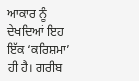ਆਕਾਰ ਨੂੰ ਦੇਖਦਿਆਂ ਇਹ ਇੱਕ ‘ਕਰਿਸ਼ਮਾ’ ਹੀ ਹੈ। ਗਰੀਬ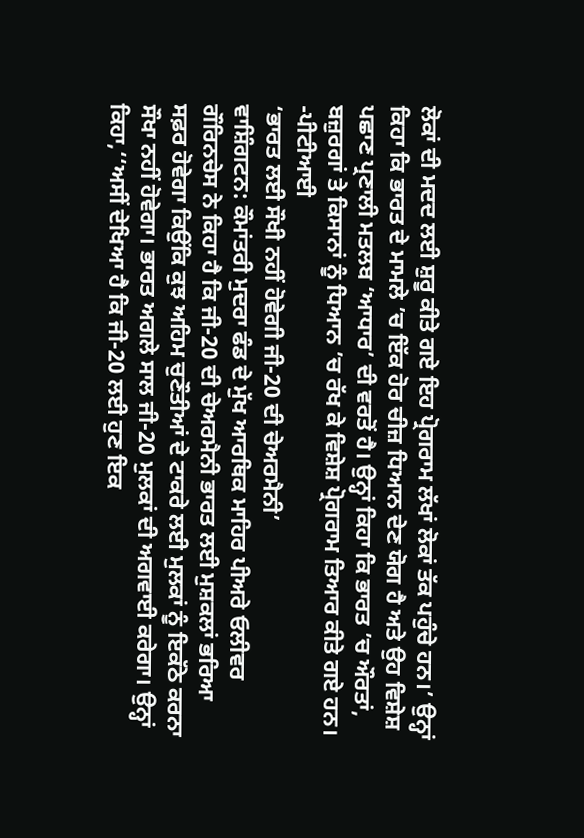ਲੋਕਾਂ ਦੀ ਮਦਦ ਲਈ ਸ਼ੁਰੂ ਕੀਤੇ ਗਏ ਇਹ ਪ੍ਰੋਗਰਾਮ ਲੱਖਾਂ ਲੋਕਾਂ ਤੱਕ ਪਹੁੰਚੇ ਹਨ।’ ਉਨ੍ਹਾਂ ਕਿਹਾ ਕਿ ਭਾਰਤ ਦੇ ਮਾਮਲੇ ’ਚ ਇੱਕ ਹੋਰ ਚੀਜ਼ ਧਿਆਨ ਦੇਣ ਯੋਗ ਹੈ ਅਤੇ ਉਹ ਵਿਸ਼ੇਸ਼ ਪਛਾਣ ਪ੍ਰਣਾਲੀ ਮਤਲਬ ‘ਆਧਾਰ’ ਦੀ ਵਰਤੋਂ ਹੈ। ਉਨ੍ਹਾਂ ਕਿਹਾ ਕਿ ਭਾਰਤ ’ਚ ਔਰਤਾਂ, ਬਜ਼ੁਰਗਾਂ ਤੇ ਕਿਸਾਨਾਂ ਨੂੰ ਧਿਆਨ ’ਚ ਰੱਖ ਕੇ ਵਿਸ਼ੇਸ਼ ਪ੍ਰੋਗਰਾਮ ਤਿਆਰ ਕੀਤੇ ਗਏ ਹਨ। -ਪੀਟੀਆਈ
‘ਭਾਰਤ ਲਈ ਸੌਖੀ ਨਹੀਂ ਹੋਵੇਗੀ ਜੀ-20 ਦੀ ਚੇਅਰਮੈਨੀ’
ਵਾਸ਼ਿੰਗਟਨ: ਕੌਮਾਂਤਰੀ ਮੁਦਰਾ ਫੰਡ ਦੇ ਮੁੱਖ ਆਰਥਿਕ ਮਾਹਿਰ ਪੀਅਰੇ ਓਲੀਵਰ ਗੌਰਿਨਚੇਸ ਨੇ ਕਿਹਾ ਹੈ ਕਿ ਜੀ-20 ਦੀ ਚੇਅਰਮੈਨੀ ਭਾਰਤ ਲਈ ਮੁਸ਼ਕਲਾਂ ਭਰਿਆ ਸਫ਼ਰ ਹੋਵੇਗਾ ਕਿਉਂਕਿ ਕੁਝ ਅਹਿਮ ਚੁਣੌਤੀਆਂ ਦੇ ਟਾਕਰੇ ਲਈ ਮੁਲਕਾਂ ਨੂੰ ਇਕੱਠੇ ਕਰਨਾ ਸੌਖਾ ਨਹੀਂ ਹੋਵੇਗਾ। ਭਾਰਤ ਅਗਲੇ ਸਾਲ ਜੀ-20 ਮੁਲਕਾਂ ਦੀ ਅਗਵਾਈ ਕਰੇਗਾ। ਉਨ੍ਹਾਂ ਕਿਹਾ,‘‘ਅਸੀਂ ਦੇਖਿਆ ਹੈ ਕਿ ਜੀ-20 ਲਈ ਹੁਣ ਇਕ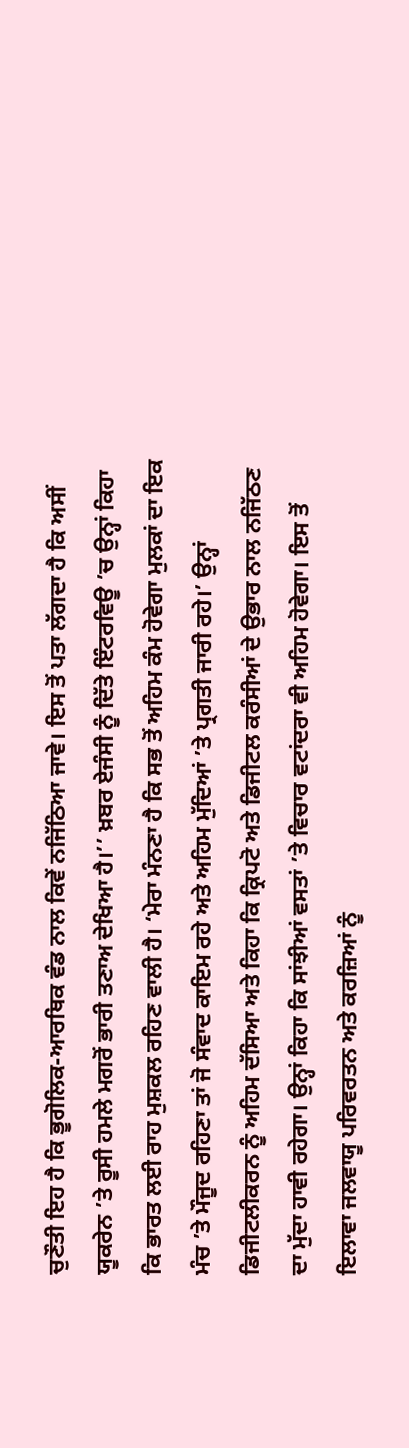ਚੁਣੌਤੀ ਇਹ ਹੈ ਕਿ ਭੂਗੋਲਿਕ-ਆਰਥਿਕ ਵੰਡ ਨਾਲ ਕਿਵੇਂ ਨਜਿੱਠਿਆ ਜਾਵੇ। ਇਸ ਤੋਂ ਪਤਾ ਲੱਗਦਾ ਹੈ ਕਿ ਅਸੀਂ ਯੂਕਰੇਨ ’ਤੇ ਰੂਸੀ ਹਮਲੇ ਮਗਰੋਂ ਭਾਰੀ ਤਣਾਅ ਦੇਖਿਆ ਹੈ।’’ ਖ਼ਬਰ ਏਜੰਸੀ ਨੂੰ ਦਿੱਤੇ ਇੰਟਰਵਿਊ ’ਚ ਉਨ੍ਹਾਂ ਕਿਹਾ ਕਿ ਭਾਰਤ ਲਈ ਰਾਹ ਮੁਸ਼ਕਲ ਰਹਿਣ ਵਾਲੀ ਹੈ। ‘ਮੇਰਾ ਮੰਨਣਾ ਹੈ ਕਿ ਸਭ ਤੋਂ ਅਹਿਮ ਕੰਮ ਹੋਵੇਗਾ ਮੁਲਕਾਂ ਦਾ ਇਕ ਮੰਚ ’ਤੇ ਮੌਜੂਦ ਰਹਿਣਾ ਤਾਂ ਜੋ ਸੰਵਾਦ ਕਾਇਮ ਰਹੇ ਅਤੇ ਅਹਿਮ ਮੁੱਦਿਆਂ ’ਤੇ ਪ੍ਰਗਤੀ ਜਾਰੀ ਰਹੇ।’ ਉਨ੍ਹਾਂ ਡਿਜੀਟਲੀਕਰਨ ਨੂੰ ਅਹਿਮ ਦੱਸਿਆ ਅਤੇ ਕਿਹਾ ਕਿ ਕ੍ਰਿਪਟੋ ਅਤੇ ਡਿਜੀਟਲ ਕਰੰਸੀਆਂ ਦੇ ਉਭਾਰ ਨਾਲ ਨਜਿੱਠਣ ਦਾ ਮੁੱਦਾ ਹਾਵੀ ਰਹੇਗਾ। ਉਨ੍ਹਾਂ ਕਿਹਾ ਕਿ ਸਾਂਝੀਆਂ ਵਸਤਾਂ ’ਤੇ ਵਿਚਾਰ ਵਟਾਂਦਰਾ ਵੀ ਅਹਿਮ ਹੋਵੇਗਾ। ਇਸ ਤੋਂ ਇਲਾਵਾ ਜਲਵਾਯੂ ਪਰਿਵਰਤਨ ਅਤੇ ਕਰਜ਼ਿਆਂ ਨੂੰ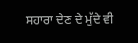ਸਹਾਰਾ ਦੇਣ ਦੇ ਮੁੱਦੇ ਵੀ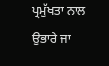ਪ੍ਰਮੁੱਖਤਾ ਨਾਲ ਉਭਾਰੇ ਜਾ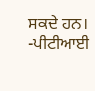ਸਕਦੇ ਹਨ। -ਪੀਟੀਆਈ